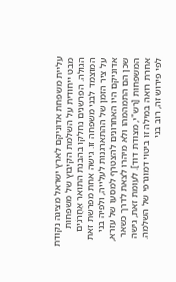עליית משפחת אדוניקם לארץ ישראל מציגה נקודת מבט ייחודית על השלמת הקיבוץ של משפחות הגולה. הפרשנים נחלקו בהבנת התואר אַחֲרֹנִים המוצמד לבני משפחה זו. גישה אחת מפרשת זאת על ציר הזמן של ההתארגנות לעלייה, ולפיה בני אדוניקם היו האחרונים להצטרף למסעו של עזרא, שכן הם התמהמהו ולא מיהרו לצאת לדרך כשאר המשפחות [רש"י, מצודת דוד]. לעומת זאת, גישה אחרת רואה במילה זו ביטוי דמוגרפי של השלמה. לפי פירוש זה, רוב בני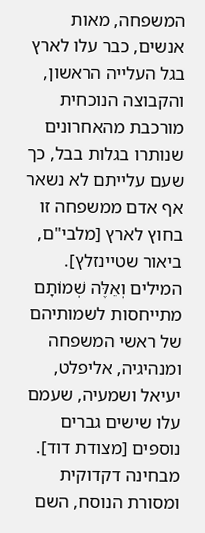המשפחה, מאות אנשים, כבר עלו לארץ בגל העלייה הראשון, והקבוצה הנוכחית מורכבת מהאחרונים שנותרו בגלות בבל, כך שעם עלייתם לא נשאר אף אדם ממשפחה זו בחוץ לארץ [מלבי"ם, ביאור שטיינזלץ].
המילים וְאֵלֶּה שְׁמוֹתָם מתייחסות לשמותיהם של ראשי המשפחה ומנהיגיה, אליפלט, יעיאל ושמעיה, שעמם עלו שישים גברים נוספים [מצודת דוד]. מבחינה דקדוקית ומסורת הנוסח, השם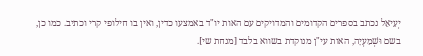יְעִיאֵל נכתב בספרים הקדומים והמדויקים עם האות יו"ד באמצעו כדין, ואין בו חילופי קרי וכתיב. כמו כן, בשם וּשְׁמַעְיָה, האות עי"ן מנוקדת בשווא בלבד [מנחת שי].